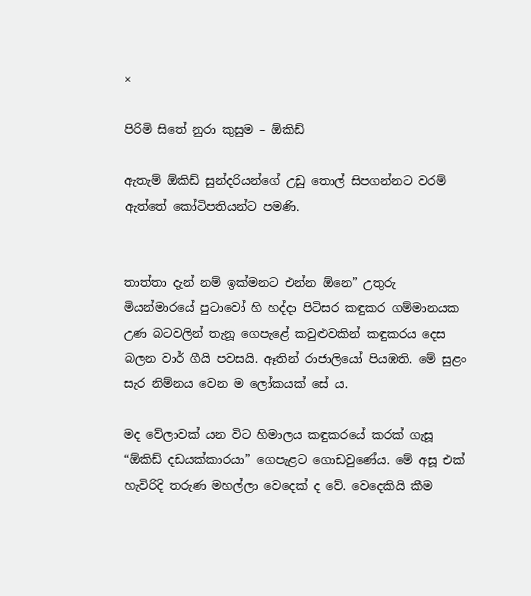×

පිරිමි සිතේ නුරා කුසුම – ඕකිඩ්

ඇතැම් ඕකිඩ් සුන්දරියන්ගේ උඩු තොල් සිපගන්නට වරම් ඇත්තේ කෝටිපතියන්ට පමණි.


තාත්තා දැන් නම් ඉක්මනට එන්න ඕනෙ” උතුරු මියන්මාරයේ පුටාවෝ හි හද්දා පිටිසර කඳුකර ගම්මානයක උණ බටවලින් තැනූ ගෙපැළේ කවුළුවකින් කඳුකරය දෙස බලන වාර් ගීයි පවසයි. ඈතින් රාජාලියෝ පියඹති. මේ සුළං සැර නිම්නය වෙන ම ලෝකයක් සේ ය.

මද වේලාවක් යන විට හිමාලය කඳුකරයේ කරක් ගැසූ “ඕකිඩ් දඩයක්කාරයා” ගෙපැළට ගොඩවුණේය. මේ අසූ එක් හැවිරිදි තරුණ මහල්ලා වෙදෙක් ද වේ. වෙදෙකියි කීම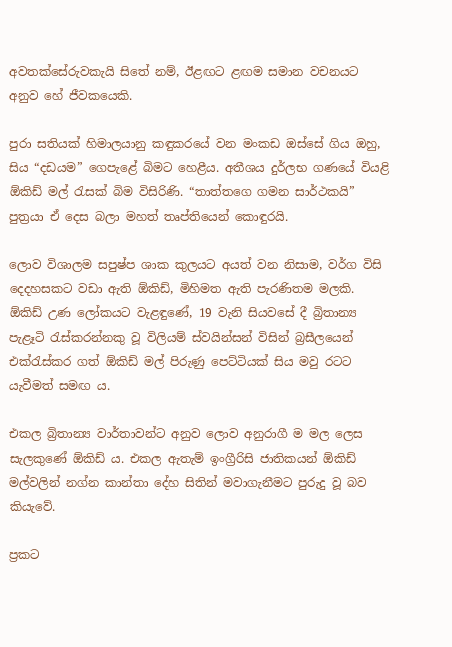අවතක්සේරුවකැයි සිතේ නම්, ඊළඟට ළඟම සමාන වචනයට අනුව හේ ජීවකයෙකි.

පුරා සතියක් හිමාලයානු කඳුකරයේ වන මංකඩ ඔස්සේ ගිය ඔහු, සිය “දඩයම” ගෙපැළේ බිමට හෙළීය. අතීශය දුර්ලභ ගණයේ වියළි ඕකිඩ් මල් රැසක් බිම විසිරිණි. “තාත්තගෙ ගමන සාර්ථකයි” පුත්‍රයා ඒ දෙස බලා මහත් තෘප්තියෙන් කොඳුරයි.

ලොව විශාලම සපුෂ්ප ශාක කුලයට අයත් වන නිසාම, වර්ග විසි දෙදහසකට වඩා ඇති ඕකිඩ්, මිහිමත ඇති පැරණිතම මලකි. ඕකිඩ් උණ ලෝකයට වැළඳුණේ, 19 වැනි සියවසේ දී බ්‍රිතාන්‍ය පැළෑටි රැස්කරන්නකු වූ විලියම් ස්වයින්සන් විසින් බ්‍රසීලයෙන් එක්රැස්කර ගත් ඕකිඩ් මල් පිරුණු පෙට්ටියක් සිය මවු රටට යැවීමත් සමඟ ය.

එකල බ්‍රිතාන්‍ය වාර්තාවන්ට අනුව ලොව අනුරාගී ම මල ලෙස සැලකුණේ ඕකිඩ් ය. එකල ඇතැම් ඉංග්‍රී‍රිසි ජාතිකයන් ඕකිඩ් මල්වලින් නග්න කාන්තා දේහ සිතින් මවාගැනීමට පුරුදු වූ බව කියැවේ.

ප්‍රකට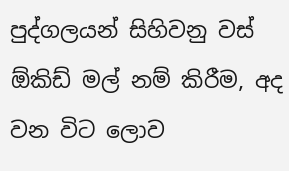පුද්ගලයන් සිහිවනු වස් ඕකිඩ් මල් නම් කිරීම, අද වන විට ලොව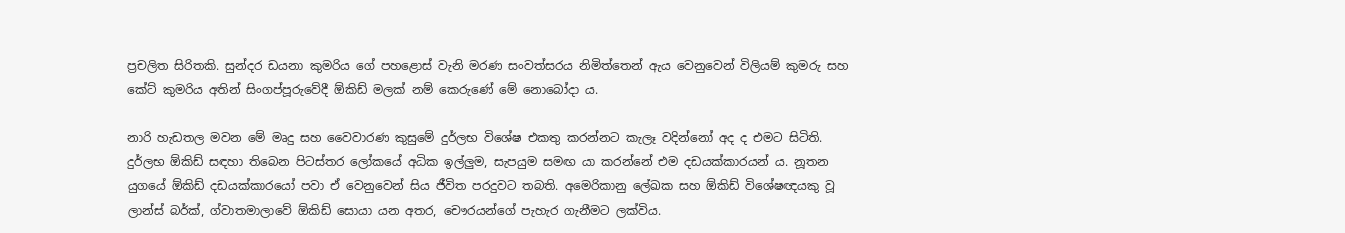ප්‍රචලිත සිරිතකි. සුන්දර ඩයනා කුමරිය ගේ පහළොස් වැනි මරණ සංවත්සරය නිමිත්තෙන් ඇය වෙනුවෙන් විලියම් කුමරු සහ කේට් කුමරිය අතින් සිංගප්පූරුවේදී ඕකිඩ් මලක් නම් කෙරුණේ මේ නොබෝදා ය.

නාරි හැඩතල මවන මේ මෘදු සහ වෛවාරණ කුසුමේ දුර්ලභ විශේෂ එකතු කරන්නට කැලෑ වදින්නෝ අද ද එමට සිටිති. දුර්ලභ ඕකිඩ් සඳහා තිබෙන පිටස්තර ලෝකයේ අධික ඉල්ලුම, සැපයුම සමඟ යා කරන්නේ එම දඩයක්කාරයන් ය. නූතන යුගයේ ඕකිඩ් දඩයක්කාරයෝ පවා ඒ වෙනුවෙන් සිය ජීවිත පරදුවට තබති. අමෙරිකානු ලේඛක සහ ඕකිඩ් විශේෂඥයකු වූ ලාන්ස් බර්ක්, ග්වාතමාලාවේ ඕකිඩ් සොයා යන අතර, චෞරයන්ගේ පැහැර ගැනීමට ලක්විය.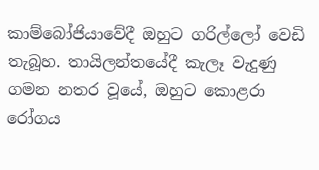කාම්බෝජියාවේදී ඔහුට ගරිල්ලෝ වෙඩි තැබූහ. තායිලන්තයේදී කැලෑ වැදුණු ගමන නතර වූයේ, ඔහුට කොළරා රෝගය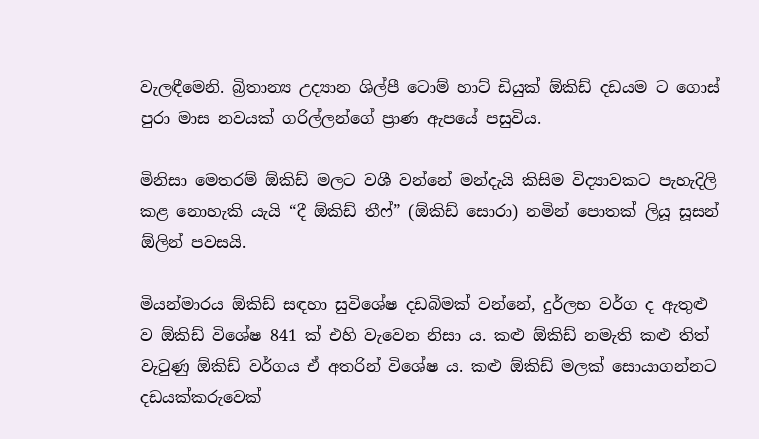වැලඳීමෙනි. බ්‍රිතාන්‍ය උද්‍යාන ශිල්පී ටොම් හාට් ඩියුක් ඕකිඩ් දඩයම ට ගොස් පුරා මාස නවයක් ගරිල්ලන්ගේ ප්‍රාණ ඇපයේ පසුවිය.

මිනිසා මෙතරම් ඕකිඩ් මලට වශී වන්නේ මන්දැයි කිසිම විද්‍යාවකට පැහැදිලි කළ නොහැකි යැයි “දී ඕකිඩ් තීෆ්” (ඕකිඩ් සොරා) නමින් පොතක් ලියූ සූසන් ඕලින් පවසයි.

මියන්මාරය ඕකිඩ් සඳහා සුවිශේෂ දඩබිමක් වන්නේ, දුර්ලභ වර්ග ද ඇතුළු ව ඕකිඩ් විශේෂ 841 ක් එහි වැවෙන නිසා ය. කළු ඕකිඩ් නමැති කළු තිත් වැටුණු ඕකිඩ් වර්ගය ඒ අතරින් විශේෂ ය. කළු ඕකිඩ් මලක් සොයාගන්නට දඩයක්කරුවෙක්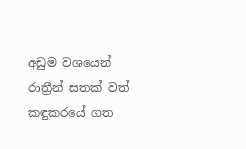අඩුම වශයෙන් රාත්‍රීන් සතක් වත් කඳුකරයේ ගත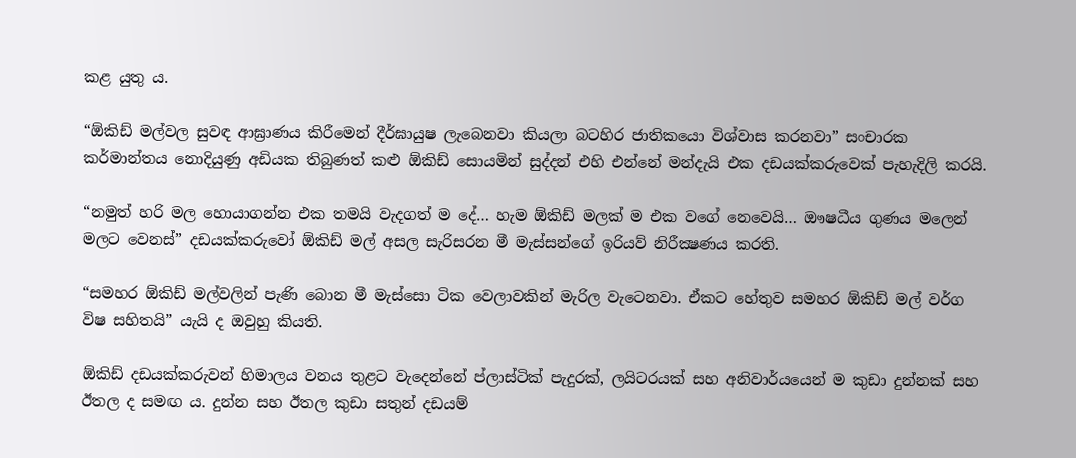කළ යුතු ය.

“ඕකිඩ් මල්වල සුවඳ ආඝ්‍රාණය කිරීමෙන් දීර්ඝායුෂ ලැබෙනවා කියලා බටහිර ජාතිකයො විශ්වාස කරනවා” සංචාරක කර්මාන්තය නොදියුණු අඩියක තිබුණත් කළු ඕකිඩ් සොයමින් සුද්දන් එහි එන්නේ මන්දැයි එක දඩයක්කරුවෙක් පැහැදිලි කරයි.

“නමුත් හරි මල හොයාගන්න එක තමයි වැදගත් ම දේ… හැම ඕකිඩ් මලක් ම එක වගේ නෙවෙයි… ඖෂධීය ගුණය මලෙන් මලට වෙනස්” දඩයක්කරුවෝ ඕකිඩ් මල් අසල සැරිසරන මී මැස්සන්ගේ ඉරියව් නිරීක්‍ෂණය කරති.

“සමහර ඕකිඩ් මල්වලින් පැණි බොන මී මැස්සො ටික වෙලාවකින් මැරිල වැටෙනවා. ඒකට හේතුව සමහර ඕකිඩ් මල් වර්ග විෂ සහිතයි” යැයි ද ඔවුහු කියති.

ඕකිඩ් දඩයක්කරුවන් හිමාලය වනය තුළට වැදෙන්නේ ප්ලාස්ටික් පැදුරක්, ලයිටරයක් සහ අනිවාර්යයෙන් ම කුඩා දුන්නක් සහ ඊතල ද සමඟ ය. දුන්න සහ ඊතල කුඩා සතුන් දඩයම්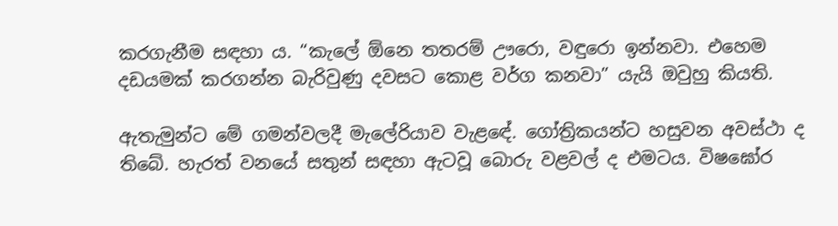කරගැනීම සඳහා ය. “කැලේ ඕනෙ තතරම් ඌරො, වඳුරො ඉන්නවා. එහෙම දඩයමක් කරගන්න බැරිවුණු දවසට කොළ වර්ග කනවා” යැයි ඔවුහු කියති.

ඇතැමුන්ට මේ ගමන්වලදී මැලේරියාව වැළඳේ. ගෝත්‍රිකයන්ට හසුවන අවස්ථා ද තිබේ. හැරත් වනයේ සතුන් සඳහා ඇටවූ බොරු වළවල් ද එමටය. විෂඝෝර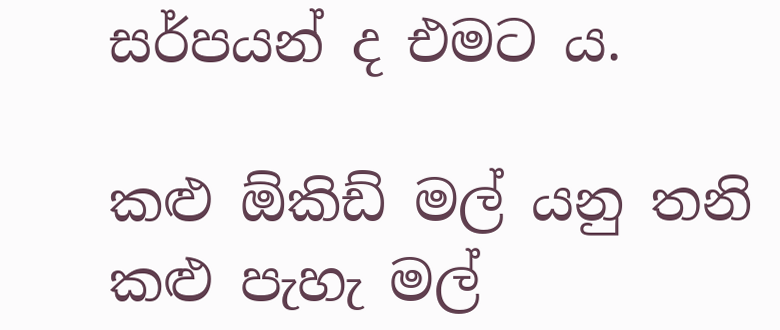සර්පයන් ද එමට ය.

කළු ඕකිඩ් මල් යනු තනි කළු පැහැ මල්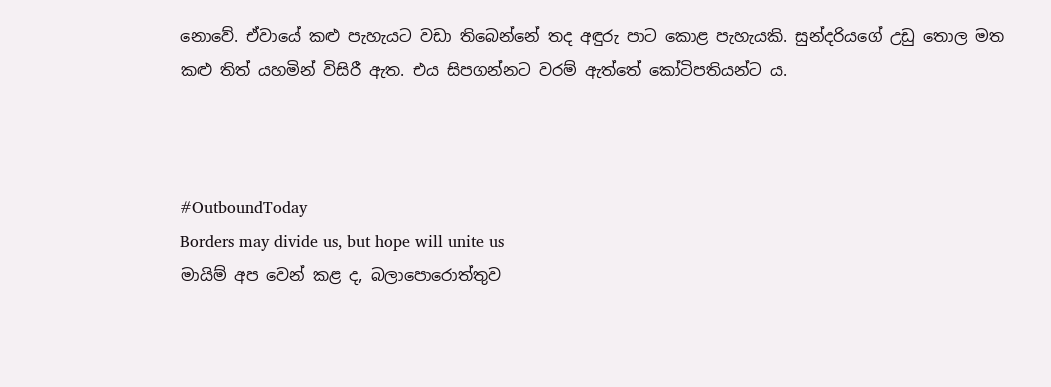නොවේ. ඒවායේ කළු පැහැයට වඩා තිබෙන්නේ තද අඳුරු පාට කොළ පැහැයකි. සුන්දරියගේ උඩු තොල මත කළු තිත් යහමින් විසිරී ඇත. එය සිපගන්නට වරම් ඇත්තේ කෝටිපතියන්ට ය.



#OutboundToday
Borders may divide us, but hope will unite us
මායිම් අප වෙන් කළ ද, බලාපොරොත්තුව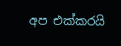අප එක්කරයි